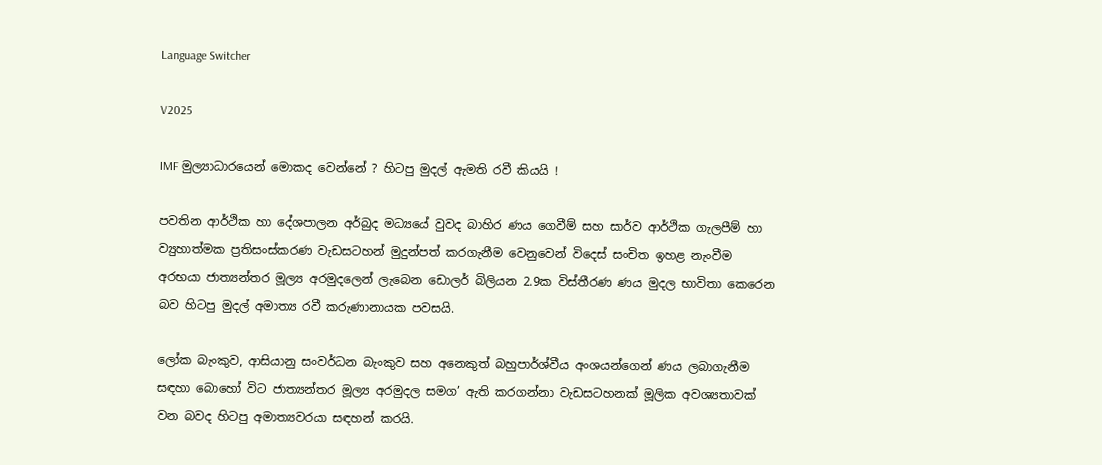Language Switcher

V2025

IMF මුල්‍යාධාරයෙන් මොකද වෙන්නේ ? හිටපු මුදල් ඇමති රවී කියයි !

පවතින ආර්ථික හා දේශපාලන අර්බුද මධ්‍යයේ වුවද බාහිර ණය ගෙවීම් සහ සාර්ව ආර්ථික ගැලපීම් හා ව්‍යුහාත්මක ප්‍රතිසංස්කරණ වැඩසටහන් මුදුන්පත් කරගැනීම වෙනුවෙන් විදෙස් සංචිත ඉහළ නැංවීම අරභයා ජාත්‍යන්තර මූල්‍ය අරමුදලෙන් ලැබෙන ඩොලර් බිලියන 2.9ක විස්තීරණ ණය මුදල භාවිතා කෙරෙන බව හිටපු මුදල් අමාත්‍ය රවී කරුණානායක පවසයි.

ලෝක බැංකුව, ආසියානු සංවර්ධන බැංකුව සහ අනෙකුත් බහුපාර්ශ්වීය අංශයන්ගෙන් ණය ලබාගැනීම සඳහා බොහෝ විට ජාත්‍යන්තර මූල්‍ය අරමුදල සමග’ ඇති කරගන්නා වැඩසටහනක් මූලික අවශ්‍යතාවක් වන බවද හිටපු අමාත්‍යවරයා සඳහන් කරයි.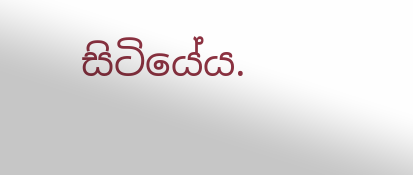සිටියේය.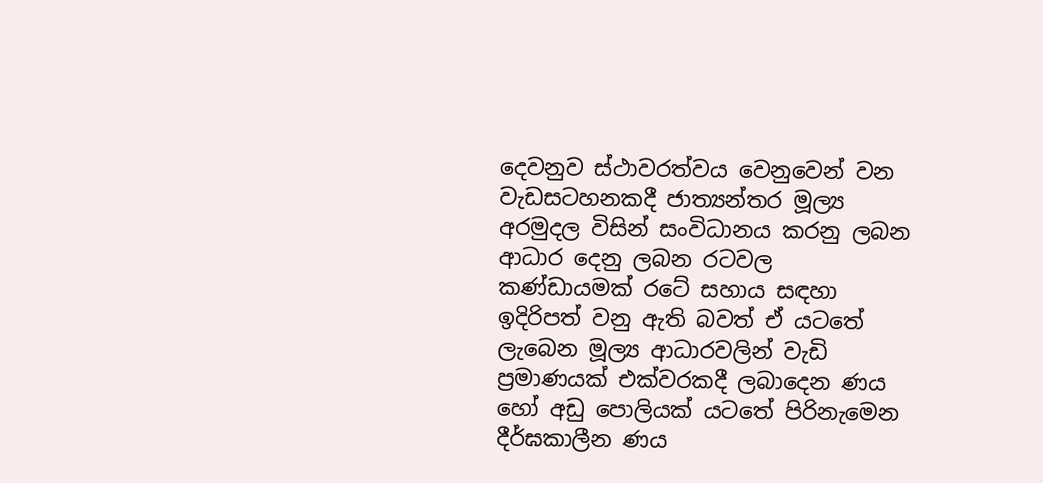දෙවනුව ස්ථාවරත්වය වෙනුවෙන් වන වැඩසටහනකදී ජාත්‍යන්තර මූල්‍ය අරමුදල විසින් සංවිධානය කරනු ලබන ආධාර දෙනු ලබන රටවල කණ්ඩායමක් රටේ සහාය සඳහා ඉදිරිපත් වනු ඇති බවත් ඒ යටතේ ලැබෙන මූල්‍ය ආධාරවලින් වැඩි ප්‍රමාණයක් එක්වරකදී ලබාදෙන ණය හෝ අඩු පොලියක් යටතේ පිරිනැමෙන දීර්ඝකාලීන ණය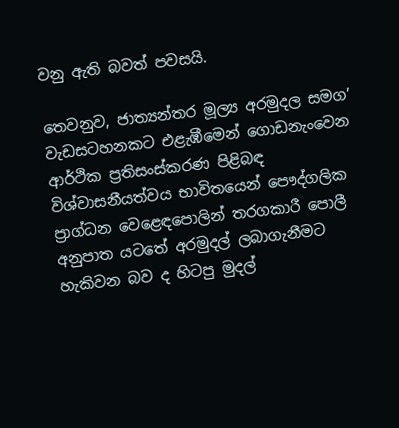වනු ඇති බවත් පවසයි.

තෙවනුව, ජාත්‍යන්තර මූල්‍ය අරමුදල සමග’ වැඩසටහනකට එළැඹීමෙන් ගොඩනැංවෙන ආර්ථික ප්‍රතිසංස්කරණ පිළිබඳ විශ්වාසනීයත්වය භාවිතයෙන් පෞද්ගලික ප්‍රාග්ධන වෙළෙඳපොලින් තරගකාරී පොලී අනුපාත යටතේ අරමුදල් ලබාගැනීමට හැකිවන බව ද හිටපු මුදල්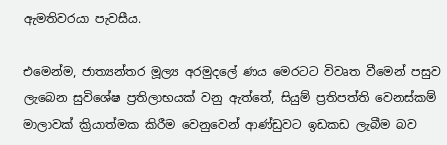ඇමතිවරයා පැවසීය.

එමෙන්ම, ජාත්‍යන්තර මූල්‍ය අරමුදලේ ණය මෙරටට විවෘත වීමෙන් පසුව ලැබෙන සුවිශේෂ ප්‍රතිලාභයක් වනු ඇත්තේ, සියුම් ප්‍රතිපත්ති වෙනස්කම් මාලාවක් ක්‍රියාත්මක කිරීම වෙනුවෙන් ආණ්ඩුවට ඉඩකඩ ලැබීම බව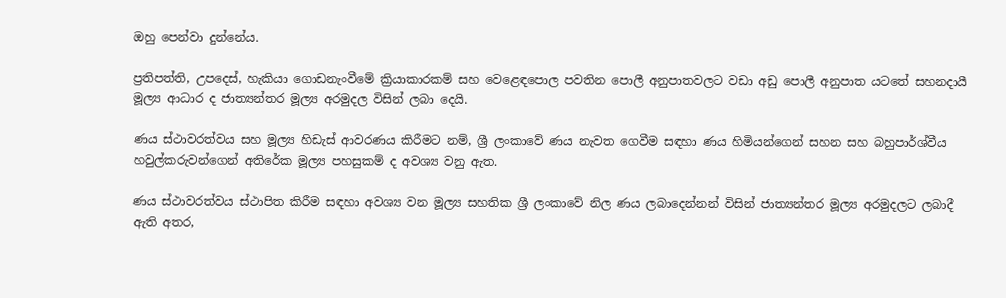ඔහු පෙන්වා දුන්නේය.

ප්‍රතිපත්ති, උපදෙස්, හැකියා ගොඩනැංවීමේ ක්‍රියාකාරකම් සහ වෙළෙඳපොල පවතින පොලී අනුපාතවලට වඩා අඩු පොලී අනුපාත යටතේ සහනදායී මූල්‍ය ආධාර ද ජාත්‍යන්තර මූල්‍ය අරමුදල විසින් ලබා දෙයි.

ණය ස්ථාවරත්වය සහ මූල්‍ය හිඩැස් ආවරණය කිරීමට නම්, ශ්‍රී ලංකාවේ ණය නැවත ගෙවීම සඳහා ණය හිමියන්ගෙන් සහන සහ බහුපාර්ශ්වීය හවුල්කරුවන්ගෙන් අතිරේක මූල්‍ය පහසුකම් ද අවශ්‍ය වනු ඇත.

ණය ස්ථාවරත්වය ස්ථාපිත කිරීම සඳහා අවශ්‍ය වන මූල්‍ය සහතික ශ්‍රී ලංකාවේ නිල ණය ලබාදෙන්නන් විසින් ජාත්‍යන්තර මූල්‍ය අරමුදලට ලබාදී ඇති අතර,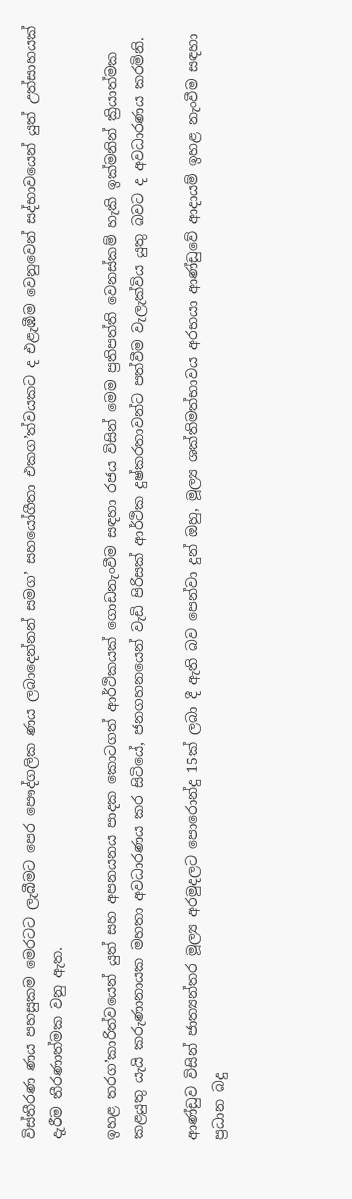විස්තීරණ ණය පහසුකම මෙරටට ලැබීමට පෙර පෞද්ගලික ණය ලබාදෙන්නන් සමග’ සහයෝගීතා එකග’ත්වයකට ද එළැඹීම වෙනුවෙන් සද්භාවයෙන් යුත් උත්සාහයක් දැරීම තීරණාත්මක වනු ඇත.

ඉහළ තරග’කාරිත්වයෙන් යුත් සහ අපනයනය පාදක කොටගත් ආර්ථිකයක් ගොඩනැංවීම සඳහා රජය විසින් මෙම ප්‍රතිපත්ති වෙනස්කම් හැකි ඉක්මනින් ක්‍රියාත්මක කළයුතු යැයි කරුණානායක මහතා අවධාරණය කර සිටියේ, ජනගහනයෙන් වැඩි පිරිසක් ආර්ථික දුෂ්කරතාවන්ට පත්වීම වැලැක්විය යුතු බවට ද අවධාරණය කරමිනි.

ආණ්ඩුව විසින් ජාත්‍යන්තර මූල්‍ය අරමුදලට පොරොන්දු 15ක් ලබා දී ඇති බව පෙන්වා දුන් ඔහු, මූල්‍ය ශක්තිමත්භාවය අරභයා ආණ්ඩුවේ ආදායම් ඉහළ නැංවීම සඳහා ප්‍රධාන බදු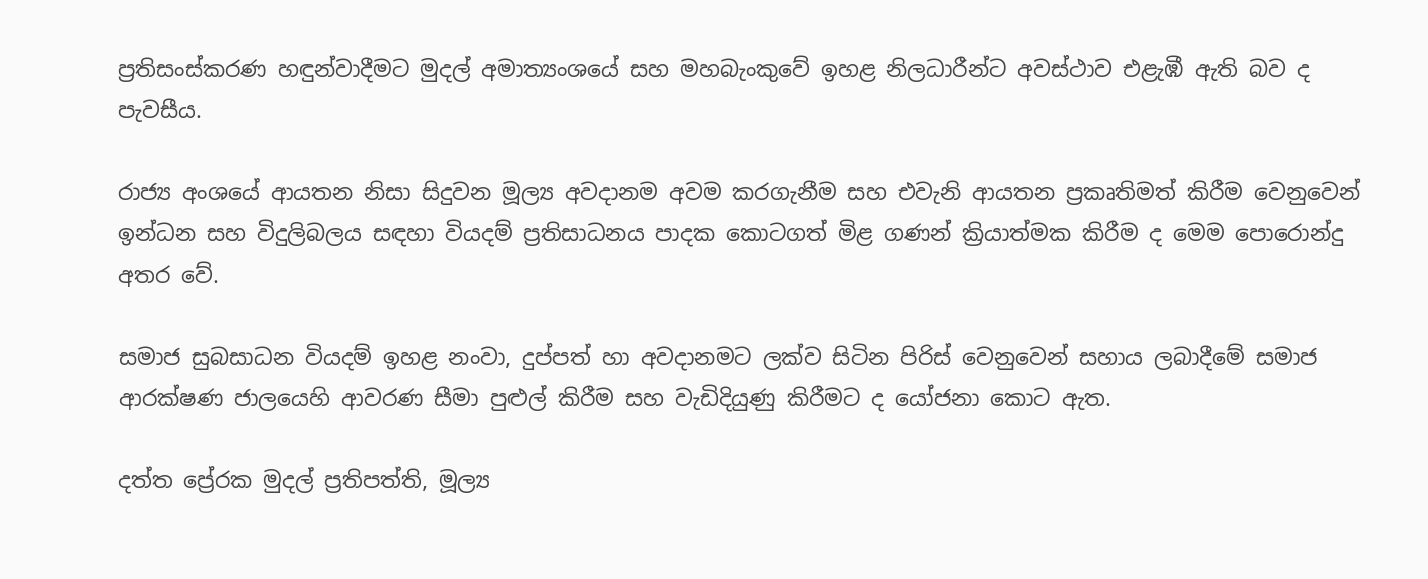ප්‍රතිසංස්කරණ හඳුන්වාදීමට මුදල් අමාත්‍යංශයේ සහ මහබැංකුවේ ඉහළ නිලධාරීන්ට අවස්ථාව එළැඹී ඇති බව ද පැවසීය.

රාජ්‍ය අංශයේ ආයතන නිසා සිදුවන මූල්‍ය අවදානම අවම කරගැනීම සහ එවැනි ආයතන ප්‍රකෘතිමත් කිරීම වෙනුවෙන් ඉන්ධන සහ විදුලිබලය සඳහා වියදම් ප්‍රතිසාධනය පාදක කොටගත් මිළ ගණන් ක්‍රියාත්මක කිරීම ද මෙම පොරොන්දු අතර වේ.

සමාජ සුබසාධන වියදම් ඉහළ නංවා, දුප්පත් හා අවදානමට ලක්ව සිටින පිරිස් වෙනුවෙන් සහාය ලබාදීමේ සමාජ ආරක්ෂණ ජාලයෙහි ආවරණ සීමා පුළුල් කිරීම සහ වැඩිදියුණු කිරීමට ද යෝජනා කොට ඇත.

දත්ත ප්‍රේරක මුදල් ප්‍රතිපත්ති, මූල්‍ය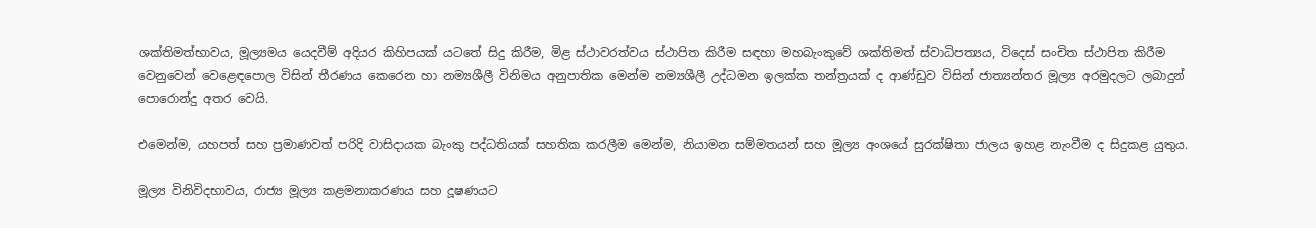ශක්තිමත්භාවය, මූල්‍යමය යෙදවීම් අදියර කිහිපයක් යටතේ සිදු කිරීම, මිළ ස්ථාවරත්වය ස්ථාපිත කිරීම සඳහා මහබැංකුවේ ශක්තිමත් ස්වාධිපත්‍යය, විදෙස් සංචිත ස්ථාපිත කිරීම වෙනුවෙන් වෙළෙඳපොල විසින් තීරණය කෙරෙන හා නම්‍යශීලී විනිමය අනුපාතික මෙන්ම නම්‍යශීලී උද්ධමන ඉලක්ක තන්ත්‍රයක් ද ආණ්ඩුව විසින් ජාත්‍යන්තර මූල්‍ය අරමුදලට ලබාදුන් පොරොන්දු අතර වෙයි.

එමෙන්ම, යහපත් සහ ප්‍රමාණවත් පරිදි වාසිදායක බැංකු පද්ධතියක් සහතික කරලීම මෙන්ම, නියාමන සම්මතයන් සහ මූල්‍ය අංශයේ සුරක්ෂිතා ජාලය ඉහළ නැංවීම ද සිදුකළ යුතුය.

මූල්‍ය විනිවිදභාවය, රාජ්‍ය මූල්‍ය කළමනාකරණය සහ දූෂණයට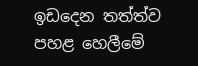ඉඩදෙන තත්ත්ව පහළ හෙලීමේ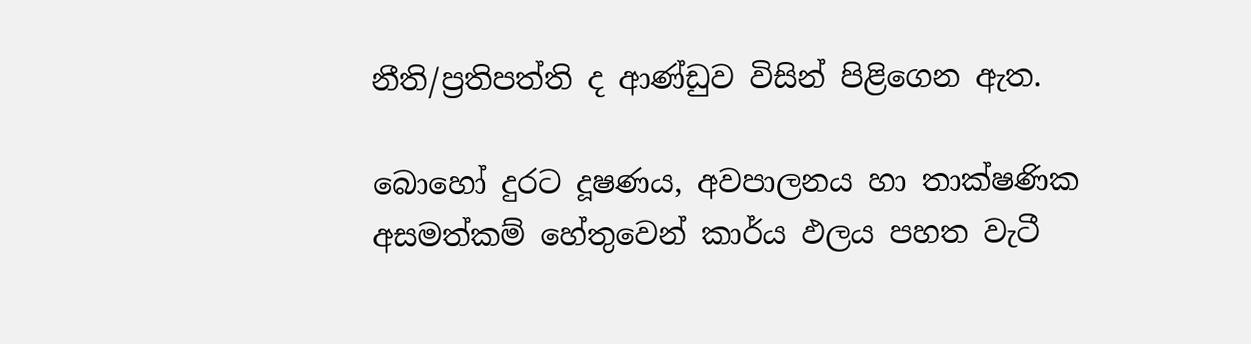නීති/ප්‍රතිපත්ති ද ආණ්ඩුව විසින් පිළිගෙන ඇත.

බොහෝ දුරට දූෂණය, අවපාලනය හා තාක්ෂණික අසමත්කම් හේතුවෙන් කාර්ය ඵලය පහත වැටී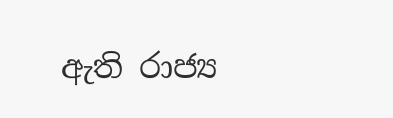ඇති රාජ්‍ය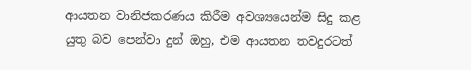ආයතන වානිජකරණය කිරීම අවශ්‍යයෙන්ම සිදු කළ යුතු බව පෙන්වා දුන් ඔහු, එම ආයතන තවදුරටත්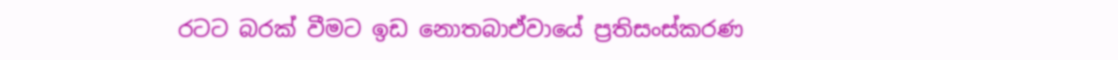රටට බරක් වීමට ඉඩ නොතබාඒවායේ ප්‍රතිසංස්කරණ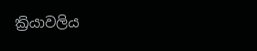ක්‍රියාවලිය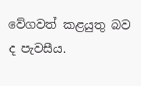වේගවත් කළයුතු බව ද පැවසීය.